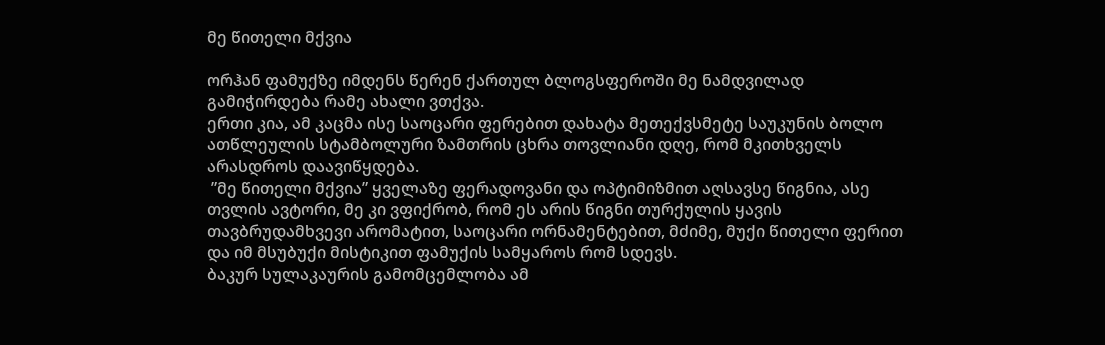მე წითელი მქვია

ორჰან ფამუქზე იმდენს წერენ ქართულ ბლოგსფეროში მე ნამდვილად გამიჭირდება რამე ახალი ვთქვა.
ერთი კია, ამ კაცმა ისე საოცარი ფერებით დახატა მეთექვსმეტე საუკუნის ბოლო ათწლეულის სტამბოლური ზამთრის ცხრა თოვლიანი დღე, რომ მკითხველს არასდროს დაავიწყდება.
 ”მე წითელი მქვია” ყველაზე ფერადოვანი და ოპტიმიზმით აღსავსე წიგნია, ასე თვლის ავტორი, მე კი ვფიქრობ, რომ ეს არის წიგნი თურქულის ყავის თავბრუდამხვევი არომატით, საოცარი ორნამენტებით, მძიმე, მუქი წითელი ფერით და იმ მსუბუქი მისტიკით ფამუქის სამყაროს რომ სდევს.
ბაკურ სულაკაურის გამომცემლობა ამ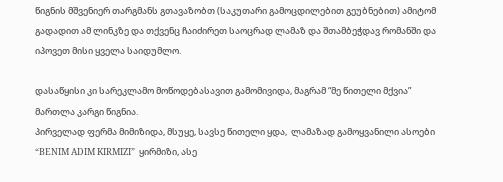წიგნის მშვენიერ თარგმანს გთავაზობთ (საკუთარი გამოცდილებით გეუბნებით) ამიტომ გადადით ამ ლინკზე და თქვენც ჩაიძირეთ საოცრად ლამაზ და შთამბეჭდავ რომანში და იპოვეთ მისი ყველა საიდუმლო.

დასაწყისი კი სარეკლამო მოწოდებასავით გამომივიდა, მაგრამ “მე წითელი მქვია” მართლა კარგი წიგნია.
პირველად ფერმა მიმიზიდა, მსუყე, სავსე წითელი ყდა,  ლამაზად გამოყვანილი ასოები “BENIM ADIM KIRMIZI”  ყირმიზი, ასე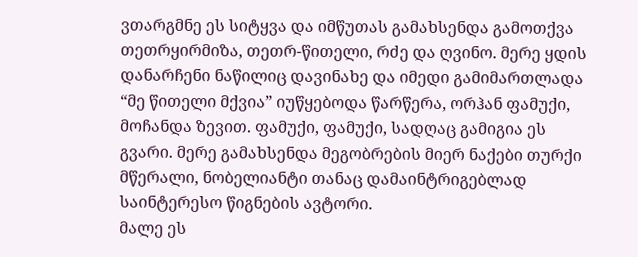ვთარგმნე ეს სიტყვა და იმწუთას გამახსენდა გამოთქვა თეთრყირმიზა, თეთრ-წითელი, რძე და ღვინო. მერე ყდის დანარჩენი ნაწილიც დავინახე და იმედი გამიმართლადა “მე წითელი მქვია” იუწყებოდა წარწერა, ორჰან ფამუქი, მოჩანდა ზევით. ფამუქი, ფამუქი, სადღაც გამიგია ეს გვარი. მერე გამახსენდა მეგობრების მიერ ნაქები თურქი მწერალი, ნობელიანტი თანაც დამაინტრიგებლად საინტერესო წიგნების ავტორი.
მალე ეს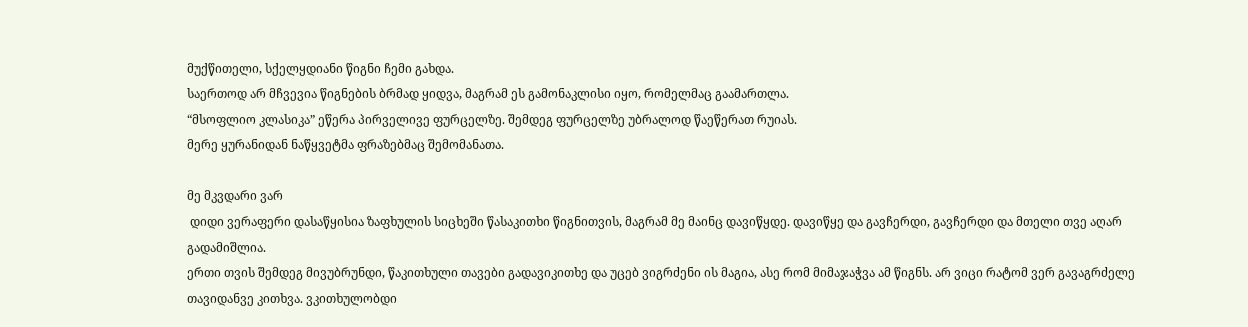მუქწითელი, სქელყდიანი წიგნი ჩემი გახდა.
საერთოდ არ მჩვევია წიგნების ბრმად ყიდვა, მაგრამ ეს გამონაკლისი იყო, რომელმაც გაამართლა.
“მსოფლიო კლასიკა” ეწერა პირველივე ფურცელზე. შემდეგ ფურცელზე უბრალოდ წაეწერათ რუიას.
მერე ყურანიდან ნაწყვეტმა ფრაზებმაც შემომანათა.

მე მკვდარი ვარ
 დიდი ვერაფერი დასაწყისია ზაფხულის სიცხეში წასაკითხი წიგნითვის, მაგრამ მე მაინც დავიწყდე. დავიწყე და გავჩერდი, გავჩერდი და მთელი თვე აღარ გადამიშლია.
ერთი თვის შემდეგ მივუბრუნდი, წაკითხული თავები გადავიკითხე და უცებ ვიგრძენი ის მაგია, ასე რომ მიმაჯაჭვა ამ წიგნს. არ ვიცი რატომ ვერ გავაგრძელე თავიდანვე კითხვა. ვკითხულობდი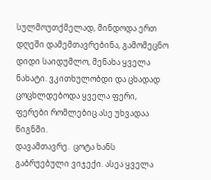სულმოუთქმელად, მინდოდა ერთ დღეში დამემთავრებინა, გამომეცნო დიდი საიდუმლო, მენახა ყველა ნახატი. ვკითხულობდი და ცხადად ცოცხლდებოდა ყველა ფერი, ფერები რომლებიც ასე უხვადაა წიგნში.
დავამთავრე.  ცოტა ხანს გაბრუებული ვიჯექი. ასეა ყველა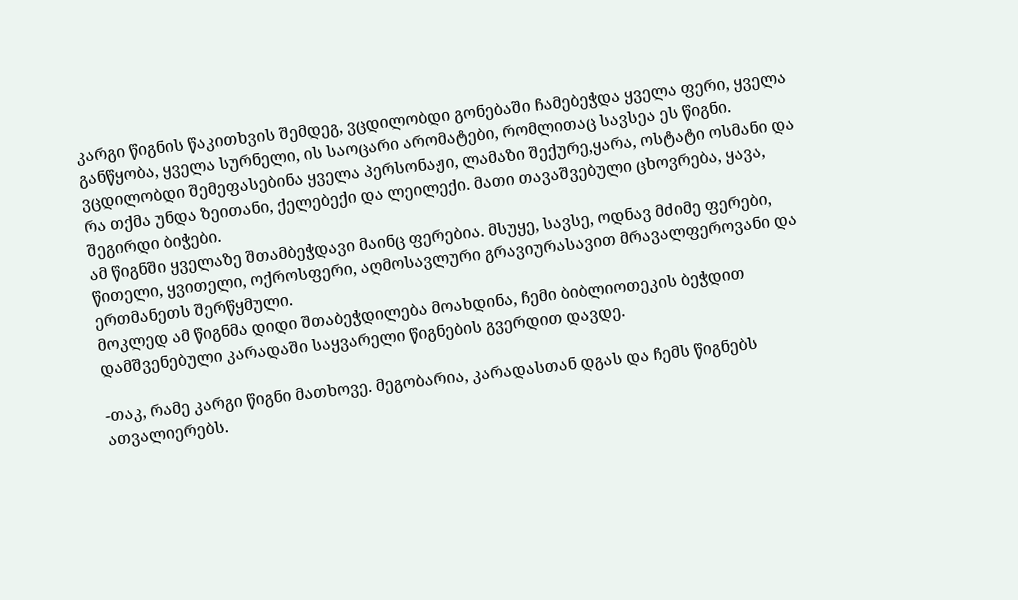კარგი წიგნის წაკითხვის შემდეგ, ვცდილობდი გონებაში ჩამებეჭდა ყველა ფერი, ყველა განწყობა, ყველა სურნელი, ის საოცარი არომატები, რომლითაც სავსეა ეს წიგნი. ვცდილობდი შემეფასებინა ყველა პერსონაჟი, ლამაზი შექურე,ყარა, ოსტატი ოსმანი და რა თქმა უნდა ზეითანი, ქელებექი და ლეილექი. მათი თავაშვებული ცხოვრება, ყავა, შეგირდი ბიჭები.
ამ წიგნში ყველაზე შთამბეჭდავი მაინც ფერებია. მსუყე, სავსე, ოდნავ მძიმე ფერები, წითელი, ყვითელი, ოქროსფერი, აღმოსავლური გრავიურასავით მრავალფეროვანი და ერთმანეთს შერწყმული.
მოკლედ ამ წიგნმა დიდი შთაბეჭდილება მოახდინა, ჩემი ბიბლიოთეკის ბეჭდით დამშვენებული კარადაში საყვარელი წიგნების გვერდით დავდე.

-თაკ, რამე კარგი წიგნი მათხოვე. მეგობარია, კარადასთან დგას და ჩემს წიგნებს ათვალიერებს.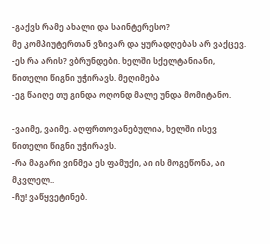-გაქვს რამე ახალი და საინტერესო?
მე კომპიუტერთან ვზივარ და ყურადღებას არ ვაქცევ.
-ეს რა არის? ვბრუნდები. ხელში სქელტანიანი, წითელი წიგნი უჭირავს. მეღიმება
-ეგ წაიღე თუ გინდა ოღონდ მალე უნდა მომიტანო.

-ვაიმე, ვაიმე. აღფრთოვანებულია, ხელში ისევ წითელი წიგნი უჭირავს.
-რა მაგარი ვინმეა ეს ფამუქი, აი ის მოგეწონა, აი მკვლელ..
-ჩუ! ვაწყვეტინებ.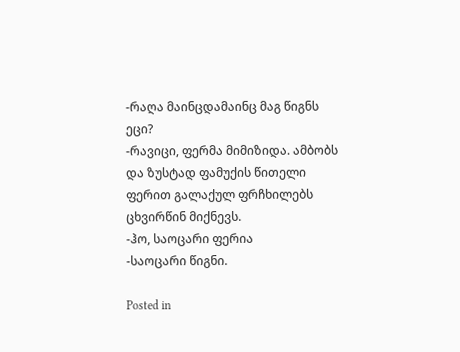-რაღა მაინცდამაინც მაგ წიგნს ეცი?
-რავიცი, ფერმა მიმიზიდა. ამბობს და ზუსტად ფამუქის წითელი ფერით გალაქულ ფრჩხილებს ცხვირწინ მიქნევს.
-ჰო, საოცარი ფერია
-საოცარი წიგნი.

Posted in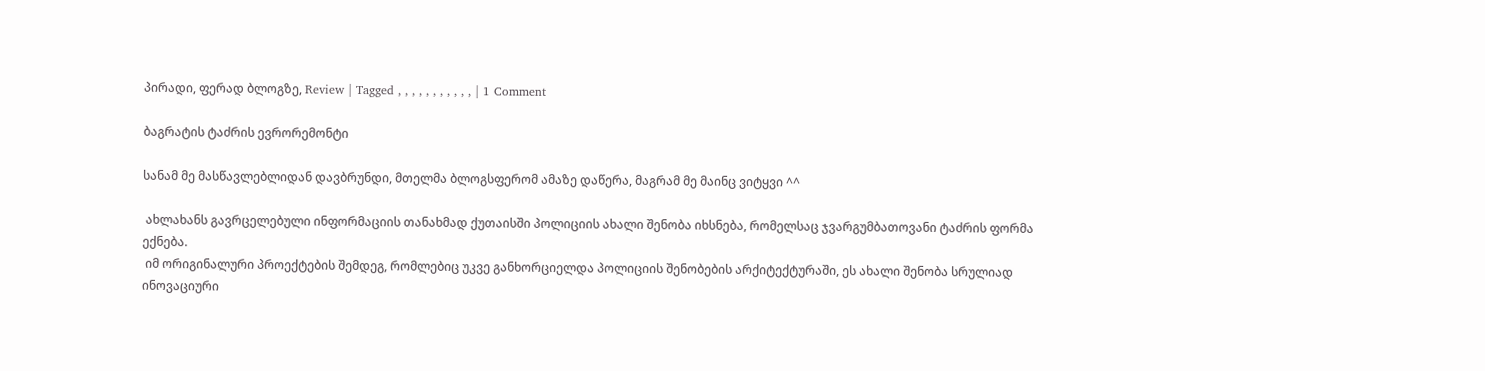პირადი, ფერად ბლოგზე, Review | Tagged , , , , , , , , , , , | 1 Comment

ბაგრატის ტაძრის ევრორემონტი

სანამ მე მასწავლებლიდან დავბრუნდი, მთელმა ბლოგსფერომ ამაზე დაწერა, მაგრამ მე მაინც ვიტყვი ^^

 ახლახანს გავრცელებული ინფორმაციის თანახმად ქუთაისში პოლიციის ახალი შენობა იხსნება, რომელსაც ჯვარგუმბათოვანი ტაძრის ფორმა ექნება.
 იმ ორიგინალური პროექტების შემდეგ, რომლებიც უკვე განხორციელდა პოლიციის შენობების არქიტექტურაში, ეს ახალი შენობა სრულიად ინოვაციური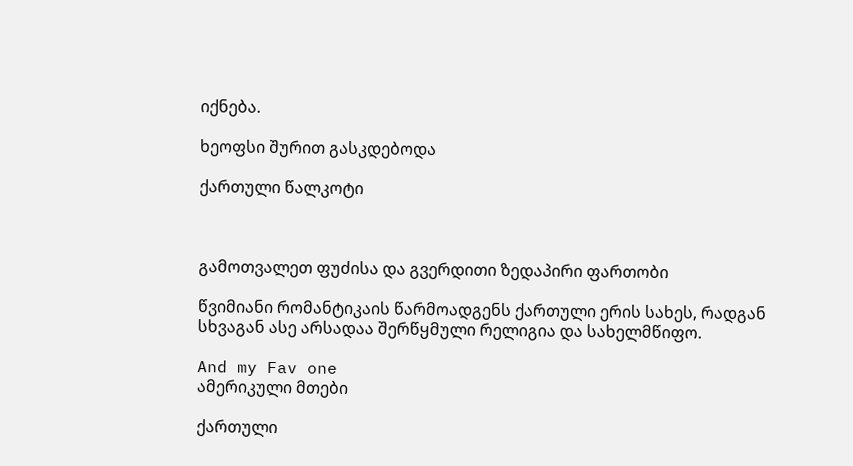იქნება.

ხეოფსი შურით გასკდებოდა

ქართული წალკოტი



გამოთვალეთ ფუძისა და გვერდითი ზედაპირი ფართობი

წვიმიანი რომანტიკაის წარმოადგენს ქართული ერის სახეს, რადგან სხვაგან ასე არსადაა შერწყმული რელიგია და სახელმწიფო.

And my Fav one
ამერიკული მთები

ქართული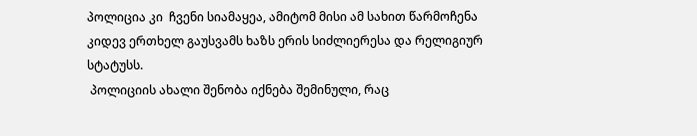პოლიცია კი  ჩვენი სიამაყეა, ამიტომ მისი ამ სახით წარმოჩენა კიდევ ერთხელ გაუსვამს ხაზს ერის სიძლიერესა და რელიგიურ სტატუსს.
 პოლიციის ახალი შენობა იქნება შემინული, რაც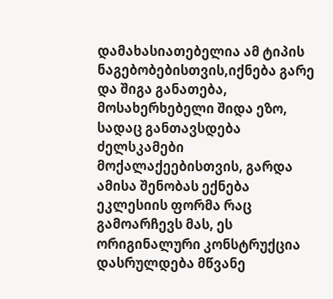დამახასიათებელია ამ ტიპის ნაგებობებისთვის,იქნება გარე და შიგა განათება, მოსახერხებელი შიდა ეზო, სადაც განთავსდება ძელსკამები მოქალაქეებისთვის, გარდა ამისა შენობას ექნება ეკლესიის ფორმა რაც გამოარჩევს მას, ეს ორიგინალური კონსტრუქცია დასრულდება მწვანე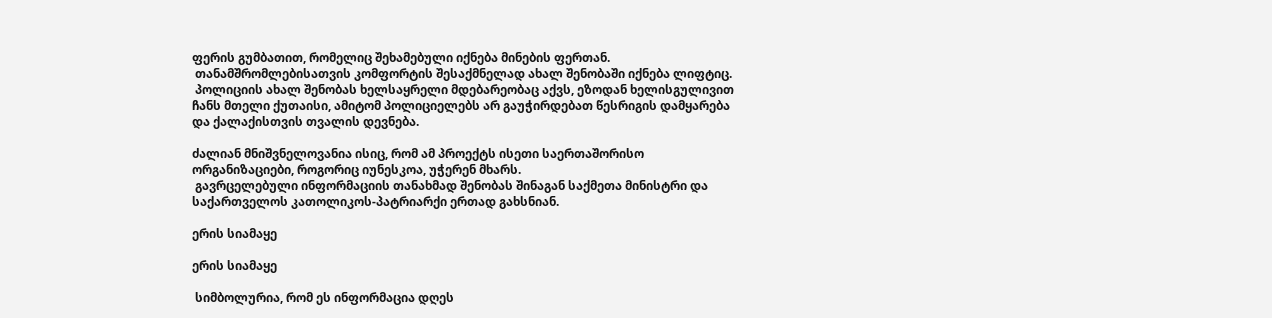ფერის გუმბათით, რომელიც შეხამებული იქნება მინების ფერთან.
 თანამშრომლებისათვის კომფორტის შესაქმნელად ახალ შენობაში იქნება ლიფტიც.
 პოლიციის ახალ შენობას ხელსაყრელი მდებარეობაც აქვს, ეზოდან ხელისგულივით ჩანს მთელი ქუთაისი, ამიტომ პოლიციელებს არ გაუჭირდებათ წესრიგის დამყარება და ქალაქისთვის თვალის დევნება.

ძალიან მნიშვნელოვანია ისიც, რომ ამ პროექტს ისეთი საერთაშორისო ორგანიზაციები, როგორიც იუნესკოა, უჭერენ მხარს.
 გავრცელებული ინფორმაციის თანახმად შენობას შინაგან საქმეთა მინისტრი და საქართველოს კათოლიკოს-პატრიარქი ერთად გახსნიან.

ერის სიამაყე

ერის სიამაყე

 სიმბოლურია, რომ ეს ინფორმაცია დღეს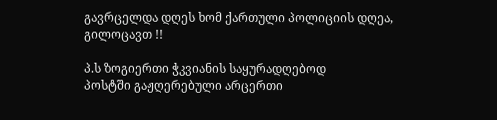გავრცელდა დღეს ხომ ქართული პოლიციის დღეა, გილოცავთ !!

პ.ს ზოგიერთი ჭკვიანის საყურადღებოდ
პოსტში გაჟღერებული არცერთი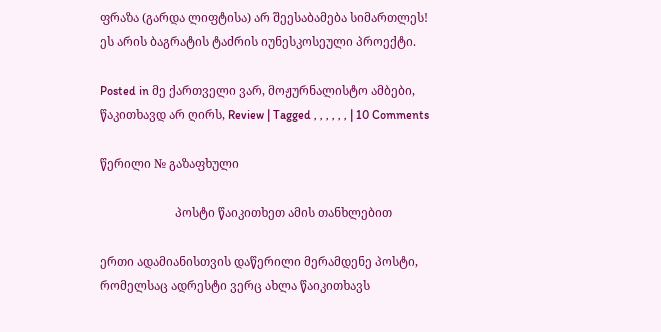ფრაზა (გარდა ლიფტისა) არ შეესაბამება სიმართლეს!
ეს არის ბაგრატის ტაძრის იუნესკოსეული პროექტი.

Posted in მე ქართველი ვარ, მოჟურნალისტო ამბები, წაკითხავდ არ ღირს, Review | Tagged , , , , , , | 10 Comments

წერილი № გაზაფხული

                         პოსტი წაიკითხეთ ამის თანხლებით

ერთი ადამიანისთვის დაწერილი მერამდენე პოსტი, რომელსაც ადრესტი ვერც ახლა წაიკითხავს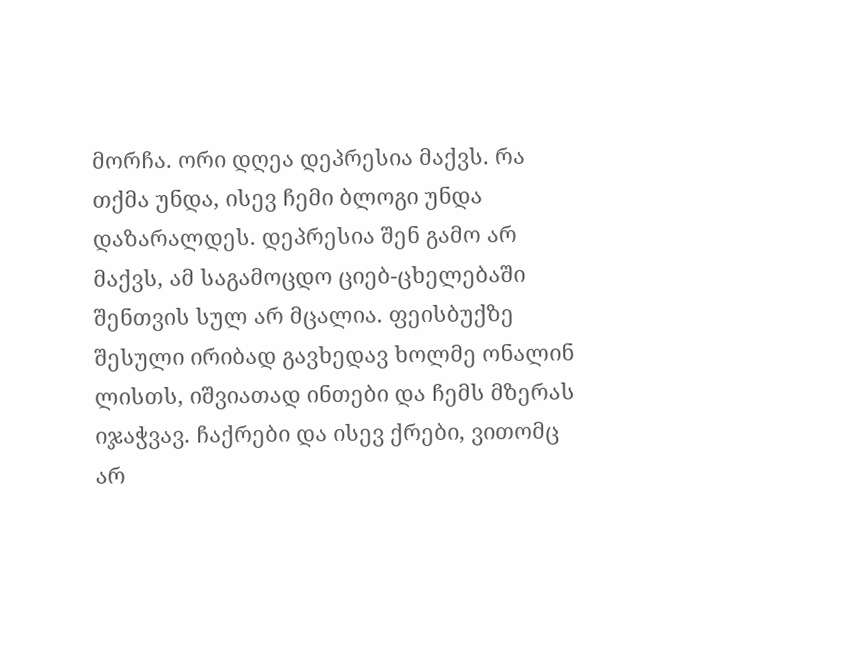მორჩა. ორი დღეა დეპრესია მაქვს. რა თქმა უნდა, ისევ ჩემი ბლოგი უნდა დაზარალდეს. დეპრესია შენ გამო არ მაქვს, ამ საგამოცდო ციებ-ცხელებაში შენთვის სულ არ მცალია. ფეისბუქზე შესული ირიბად გავხედავ ხოლმე ონალინ ლისთს, იშვიათად ინთები და ჩემს მზერას იჯაჭვავ. ჩაქრები და ისევ ქრები, ვითომც არ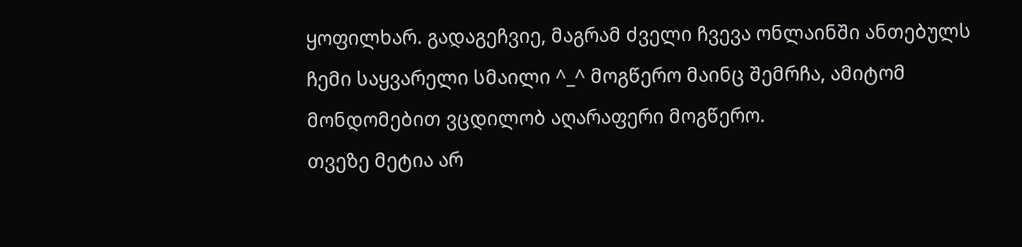ყოფილხარ. გადაგეჩვიე, მაგრამ ძველი ჩვევა ონლაინში ანთებულს ჩემი საყვარელი სმაილი ^_^ მოგწერო მაინც შემრჩა, ამიტომ მონდომებით ვცდილობ აღარაფერი მოგწერო.
თვეზე მეტია არ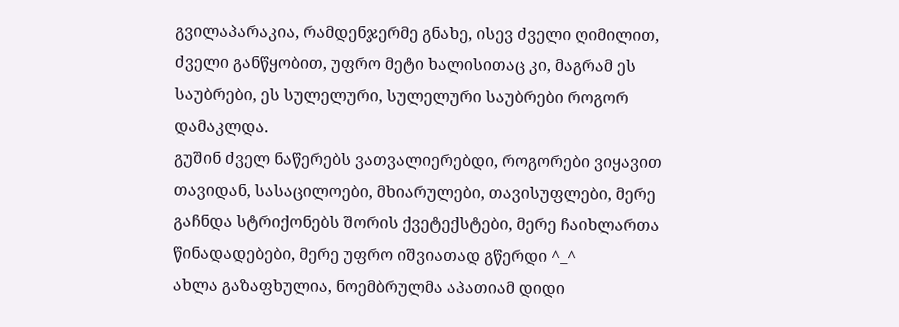გვილაპარაკია, რამდენჯერმე გნახე, ისევ ძველი ღიმილით, ძველი განწყობით, უფრო მეტი ხალისითაც კი, მაგრამ ეს საუბრები, ეს სულელური, სულელური საუბრები როგორ დამაკლდა.
გუშინ ძველ ნაწერებს ვათვალიერებდი, როგორები ვიყავით თავიდან, სასაცილოები, მხიარულები, თავისუფლები, მერე გაჩნდა სტრიქონებს შორის ქვეტექსტები, მერე ჩაიხლართა წინადადებები, მერე უფრო იშვიათად გწერდი ^_^
ახლა გაზაფხულია, ნოემბრულმა აპათიამ დიდი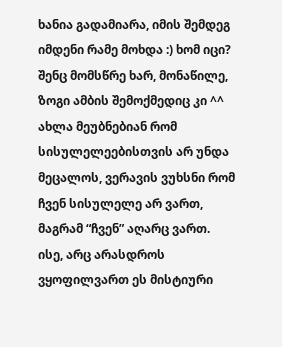ხანია გადამიარა, იმის შემდეგ იმდენი რამე მოხდა :) ხომ იცი? შენც მომსწრე ხარ, მონაწილე, ზოგი ამბის შემოქმედიც კი ^^
ახლა მეუბნებიან რომ სისულელეებისთვის არ უნდა მეცალოს, ვერავის ვუხსნი რომ ჩვენ სისულელე არ ვართ, მაგრამ “ჩვენ” აღარც ვართ. ისე, არც არასდროს ვყოფილვართ ეს მისტიური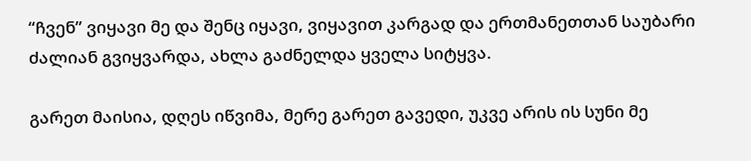“ჩვენ” ვიყავი მე და შენც იყავი, ვიყავით კარგად და ერთმანეთთან საუბარი ძალიან გვიყვარდა, ახლა გაძნელდა ყველა სიტყვა.

გარეთ მაისია, დღეს იწვიმა, მერე გარეთ გავედი, უკვე არის ის სუნი მე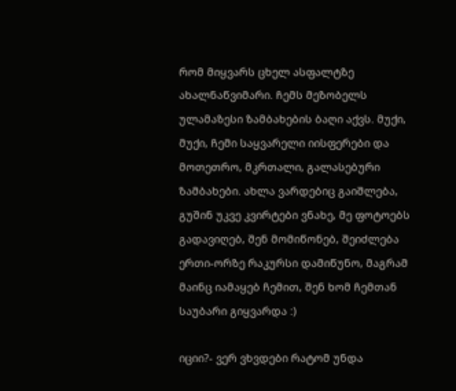რომ მიყვარს ცხელ ასფალტზე ახალნაწვიმარი. ჩემს მეზობელს ულამაზესი ზამბახების ბაღი აქვს. მუქი, მუქი, ჩემი საყვარელი იისფერები და მოთეთრო, მკრთალი, გალასებური ზამბახები. ახლა ვარდებიც გაიშლება, გუშინ უკვე კვირტები ვნახე, მე ფოტოებს გადავიღებ, შენ მომიწონებ, შეიძლება ერთი-ორზე რაკურსი დამიწუნო, მაგრამ მაინც იამაყებ ჩემით, შენ ხომ ჩემთან საუბარი გიყვარდა :)

იციი?- ვერ ვხვდები რატომ უნდა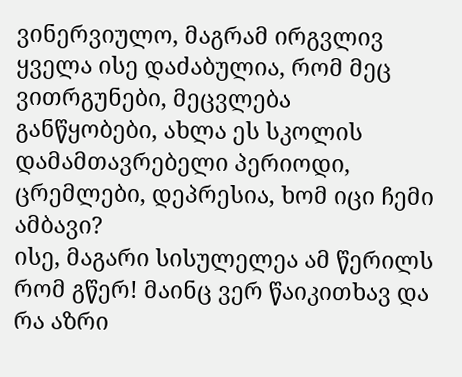ვინერვიულო, მაგრამ ირგვლივ ყველა ისე დაძაბულია, რომ მეც ვითრგუნები, მეცვლება განწყობები, ახლა ეს სკოლის დამამთავრებელი პერიოდი, ცრემლები, დეპრესია, ხომ იცი ჩემი ამბავი?
ისე, მაგარი სისულელეა ამ წერილს რომ გწერ! მაინც ვერ წაიკითხავ და რა აზრი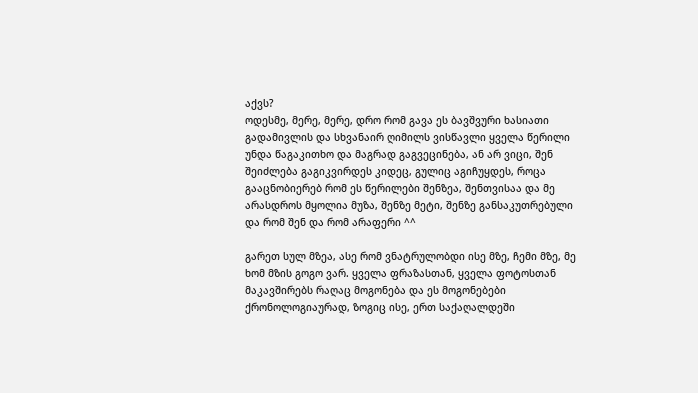აქვს?
ოდესმე, მერე, მერე, დრო რომ გავა ეს ბავშვური ხასიათი გადამივლის და სხვანაირ ღიმილს ვისწავლი ყველა წერილი უნდა წაგაკითხო და მაგრად გაგვეცინება, ან არ ვიცი, შენ შეიძლება გაგიკვირდეს კიდეც, გულიც აგიჩუყდეს, როცა გააცნობიერებ რომ ეს წერილები შენზეა, შენთვისაა და მე არასდროს მყოლია მუზა, შენზე მეტი, შენზე განსაკუთრებული და რომ შენ და რომ არაფერი ^^

გარეთ სულ მზეა, ასე რომ ვნატრულობდი ისე მზე, ჩემი მზე, მე ხომ მზის გოგო ვარ. ყველა ფრაზასთან, ყველა ფოტოსთან მაკავშირებს რაღაც მოგონება და ეს მოგონებები ქრონოლოგიაურად, ზოგიც ისე, ერთ საქაღალდეში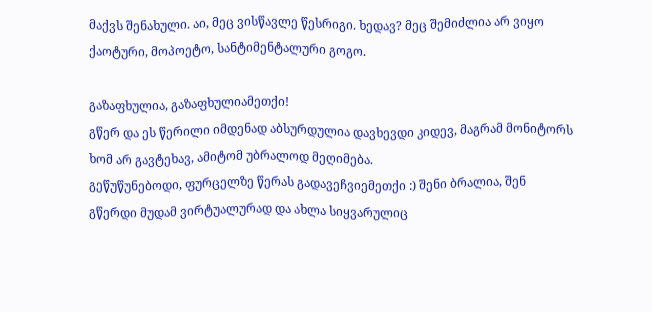მაქვს შენახული. აი, მეც ვისწავლე წესრიგი. ხედავ? მეც შემიძლია არ ვიყო ქაოტური, მოპოეტო, სანტიმენტალური გოგო.

გაზაფხულია, გაზაფხულიამეთქი!
გწერ და ეს წერილი იმდენად აბსურდულია დავხევდი კიდევ, მაგრამ მონიტორს ხომ არ გავტეხავ, ამიტომ უბრალოდ მეღიმება.
გეწუწუნებოდი, ფურცელზე წერას გადავეჩვიემეთქი :) შენი ბრალია, შენ გწერდი მუდამ ვირტუალურად და ახლა სიყვარულიც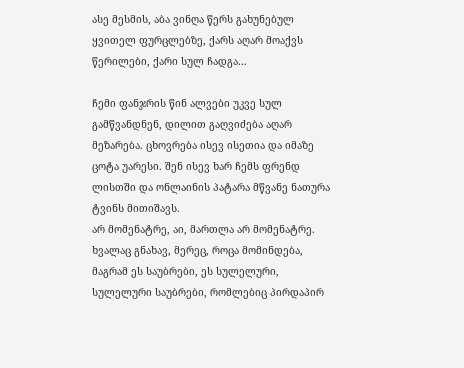ასე მესმის, აბა ვინღა წერს გახუნებულ ყვითელ ფურცლებზე, ქარს აღარ მოაქვს წერილები, ქარი სულ ჩადგა…

ჩემი ფანჯრის წინ ალვები უკვე სულ გამწვანდნენ, დილით გაღვიძება აღარ მეზარება. ცხოვრება ისევ ისეთია და იმაზე ცოტა უარესი. შენ ისევ ხარ ჩემს ფრენდ ლისთში და ონლაინის პატარა მწვანე ნათურა ტვინს მითიშავს.
არ მომენატრე, აი, მართლა არ მომენატრე. ხვალაც გნახავ, მერეც, როცა მომინდება, მაგრამ ეს საუბრები, ეს სულელური, სულელური საუბრები, რომლებიც პირდაპირ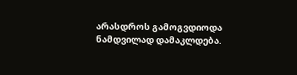არასდროს გამოგვდიოდა ნამდვილად დამაკლდება.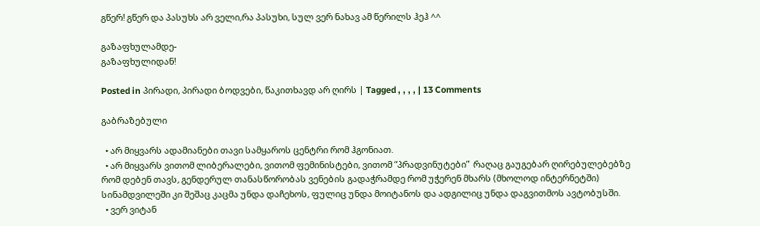გწერ! გწერ და პასუხს არ ველი,რა პასუხი, სულ ვერ ნახავ ამ წერილს ჰეჰ ^^

გაზაფხულამდე-
გაზაფხულიდან!

Posted in პირადი, პირადი ბოდვები, წაკითხავდ არ ღირს | Tagged , , , , | 13 Comments

გაბრაზებული

  • არ მიყვარს ადამიანები თავი სამყაროს ცენტრი რომ ჰგონიათ.
  • არ მიყვარს ვითომ ლიბერალები, ვითომ ფემინისტები, ვითომ “პრადვინუტები”  რაღაც გაუგებარ ღირებულებებზე რომ დებენ თავს, გენდერულ თანასწორობას ვენების გადაჭრამდე რომ უჭერენ მხარს (მხოლოდ ინტერნეტში) სინამდვილეში კი შეშაც კაცმა უნდა დაჩეხოს, ფულიც უნდა მოიტანოს და ადგილიც უნდა დაგვითმოს ავტობუსში.
  • ვერ ვიტან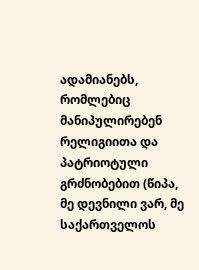ადამიანებს, რომლებიც მანიპულირებენ რელიგიითა და პატრიოტული გრძნობებით (წიპა, მე დევნილი ვარ, მე საქართველოს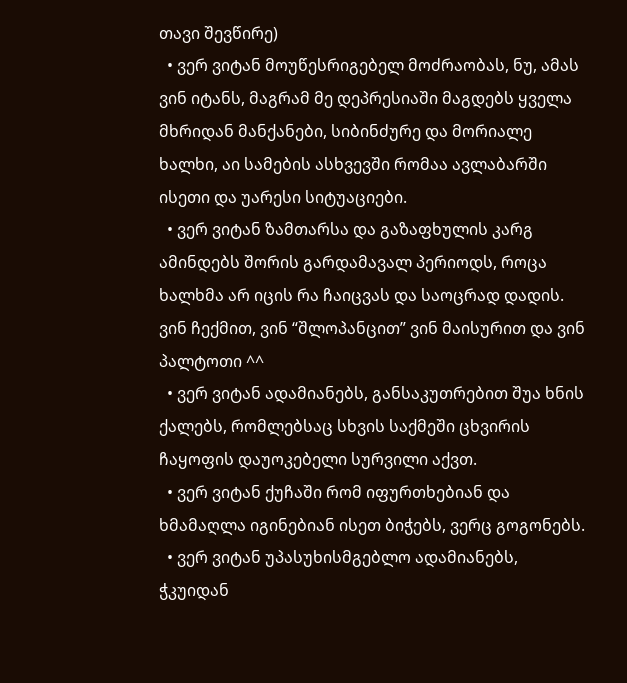თავი შევწირე)
  • ვერ ვიტან მოუწესრიგებელ მოძრაობას, ნუ, ამას ვინ იტანს, მაგრამ მე დეპრესიაში მაგდებს ყველა მხრიდან მანქანები, სიბინძურე და მორიალე ხალხი, აი სამების ასხვევში რომაა ავლაბარში ისეთი და უარესი სიტუაციები.
  • ვერ ვიტან ზამთარსა და გაზაფხულის კარგ ამინდებს შორის გარდამავალ პერიოდს, როცა ხალხმა არ იცის რა ჩაიცვას და საოცრად დადის. ვინ ჩექმით, ვინ “შლოპანცით” ვინ მაისურით და ვინ პალტოთი ^^
  • ვერ ვიტან ადამიანებს, განსაკუთრებით შუა ხნის ქალებს, რომლებსაც სხვის საქმეში ცხვირის ჩაყოფის დაუოკებელი სურვილი აქვთ.
  • ვერ ვიტან ქუჩაში რომ იფურთხებიან და ხმამაღლა იგინებიან ისეთ ბიჭებს, ვერც გოგონებს.
  • ვერ ვიტან უპასუხისმგებლო ადამიანებს, ჭკუიდან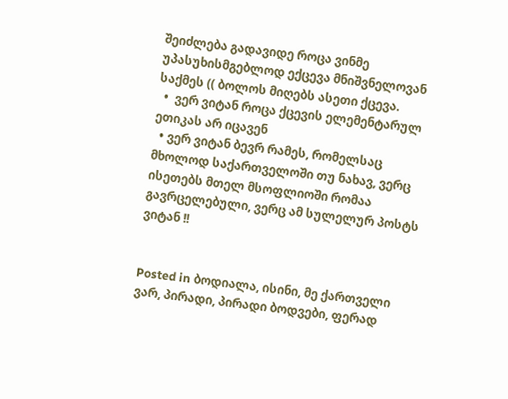შეიძლება გადავიდე როცა ვინმე უპასუხისმგებლოდ ექცევა მნიშვნელოვან საქმეს (( ბოლოს მიღებს ასეთი ქცევა.
  •  ვერ ვიტან როცა ქცევის ელემენტარულ ეთიკას არ იცავენ
  • ვერ ვიტან ბევრ რამეს, რომელსაც მხოლოდ საქართველოში თუ ნახავ, ვერც ისეთებს მთელ მსოფლიოში რომაა გავრცელებული, ვერც ამ სულელურ პოსტს ვიტან !!


Posted in ბოდიალა, ისინი, მე ქართველი ვარ, პირადი, პირადი ბოდვები, ფერად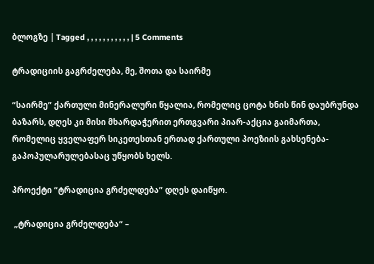ბლოგზე | Tagged , , , , , , , , , , , | 5 Comments

ტრადიციის გაგრძელება, მე, შოთა და საირმე

“საირმე” ქართული მინერალური წყალია, რომელიც ცოტა ხნის წინ დაუბრუნდა ბაზარს, დღეს კი მისი მხარდაჭერით ერთგვარი პიარ-აქცია გაიმართა, რომელიც ყველაფერ სიკეთესთან ერთად ქართული პოეზიის გახსენება-გაპოპულარულებასაც უწყობს ხელს.

პროექტი “ტრადიცია გრძელდება” დღეს დაიწყო.

 „ტრადიცია გრძელდება“ –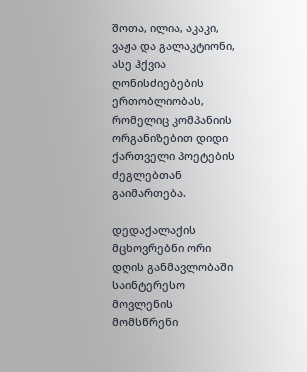შოთა, ილია, აკაკი, ვაჟა და გალაკტიონი, ასე ჰქვია ღონისძიებების ერთობლიობას, რომელიც კომპანიის ორგანიზებით დიდი ქართველი პოეტების ძეგლებთან გაიმართება.

დედაქალაქის მცხოვრებნი ორი დღის განმავლობაში საინტერესო მოვლენის მომსწრენი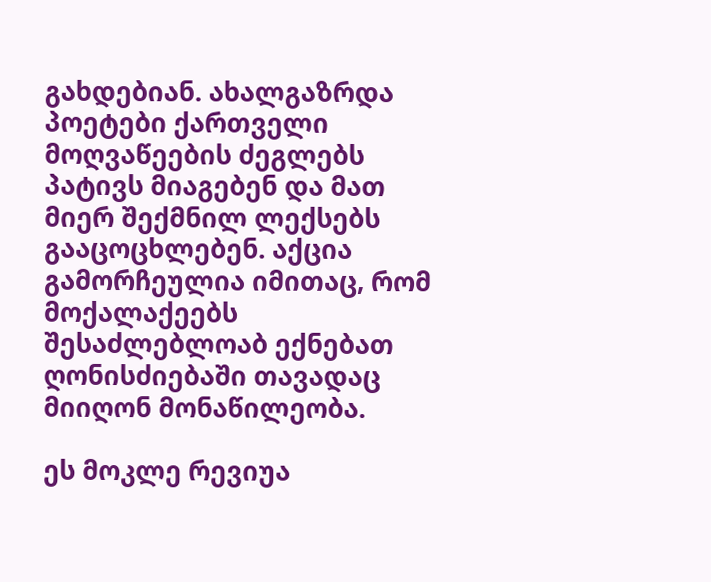გახდებიან. ახალგაზრდა პოეტები ქართველი მოღვაწეების ძეგლებს პატივს მიაგებენ და მათ მიერ შექმნილ ლექსებს გააცოცხლებენ. აქცია გამორჩეულია იმითაც, რომ მოქალაქეებს შესაძლებლოაბ ექნებათ ღონისძიებაში თავადაც მიიღონ მონაწილეობა.

ეს მოკლე რევიუა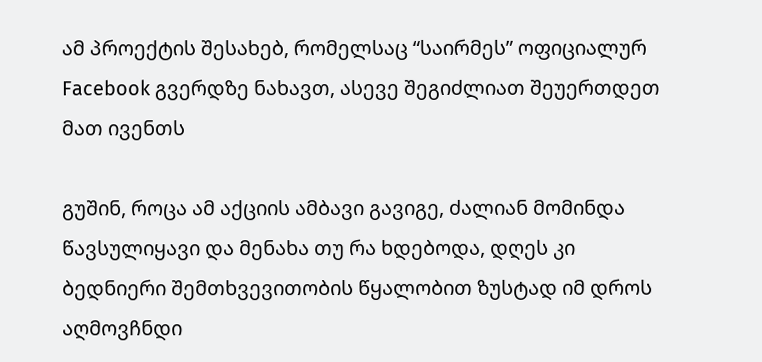ამ პროექტის შესახებ, რომელსაც “საირმეს” ოფიციალურ Facebook გვერდზე ნახავთ, ასევე შეგიძლიათ შეუერთდეთ მათ ივენთს

გუშინ, როცა ამ აქციის ამბავი გავიგე, ძალიან მომინდა წავსულიყავი და მენახა თუ რა ხდებოდა, დღეს კი ბედნიერი შემთხვევითობის წყალობით ზუსტად იმ დროს აღმოვჩნდი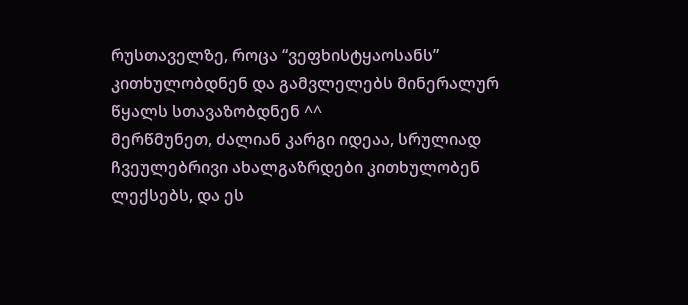რუსთაველზე, როცა “ვეფხისტყაოსანს” კითხულობდნენ და გამვლელებს მინერალურ წყალს სთავაზობდნენ ^^
მერწმუნეთ, ძალიან კარგი იდეაა, სრულიად ჩვეულებრივი ახალგაზრდები კითხულობენ ლექსებს, და ეს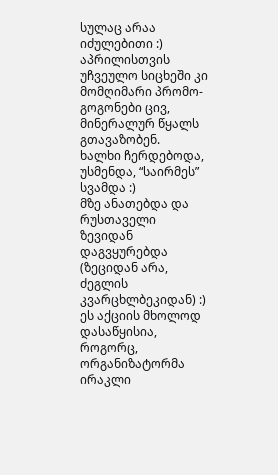სულაც არაა იძულებითი :)
აპრილისთვის უჩვეულო სიცხეში კი მომღიმარი პრომო-გოგონები ცივ, მინერალურ წყალს გთავაზობენ.
ხალხი ჩერდებოდა, უსმენდა, “საირმეს” სვამდა :)
მზე ანათებდა და რუსთაველი ზევიდან დაგვყურებდა (ზეციდან არა, ძეგლის კვარცხლბეკიდან) :)
ეს აქციის მხოლოდ დასაწყისია, როგორც, ორგანიზატორმა ირაკლი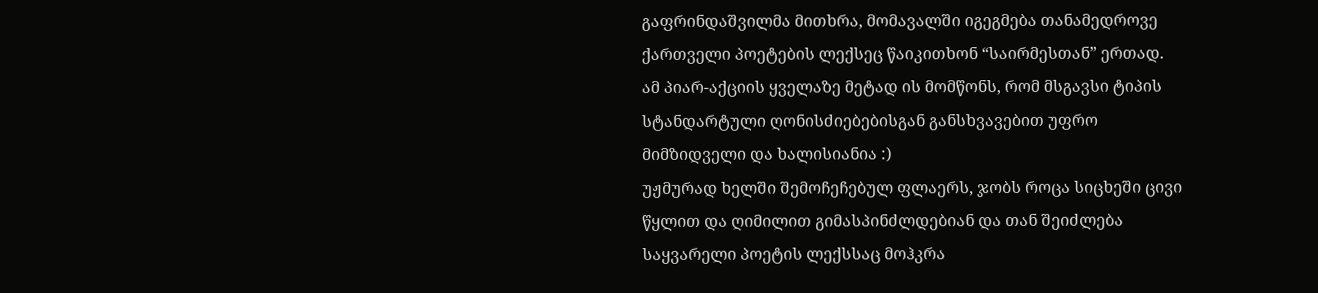გაფრინდაშვილმა მითხრა, მომავალში იგეგმება თანამედროვე ქართველი პოეტების ლექსეც წაიკითხონ “საირმესთან” ერთად.
ამ პიარ-აქციის ყველაზე მეტად ის მომწონს, რომ მსგავსი ტიპის სტანდარტული ღონისძიებებისგან განსხვავებით უფრო მიმზიდველი და ხალისიანია :)
უჟმურად ხელში შემოჩეჩებულ ფლაერს, ჯობს როცა სიცხეში ცივი წყლით და ღიმილით გიმასპინძლდებიან და თან შეიძლება საყვარელი პოეტის ლექსსაც მოჰკრა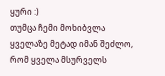ყური :)
თუმცა ჩემი მოხიბვლა ყველაზე მეტად იმან შეძლო, რომ ყველა მსურველს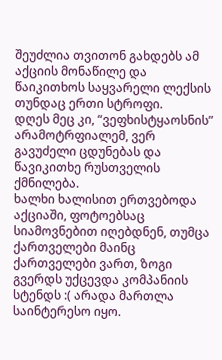შეუძლია თვითონ გახდებს ამ აქციის მონაწილე და წაიკითხოს საყვარელი ლექსის თუნდაც ერთი სტროფი.
დღეს მეც კი, “ვეფხისტყაოსნის” არამოტრფიალემ, ვერ გავუძელი ცდუნებას და  წავიკითხე რუსთველის ქმნილება.
ხალხი ხალისით ერთვებოდა აქციაში, ფოტოებსაც სიამოვნებით იღებდნენ, თუმცა ქართველები მაინც ქართველები ვართ, ზოგი გვერდს უქცევდა კომპანიის სტენდს :( არადა მართლა საინტერესო იყო.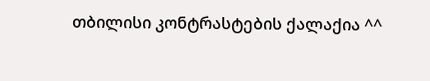თბილისი კონტრასტების ქალაქია ^^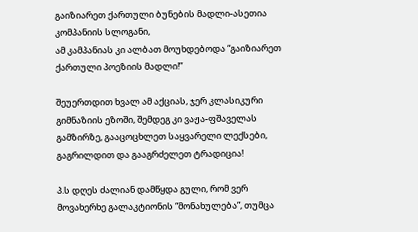გაიზიარეთ ქართული ბუნების მადლი-ასეთია კომპანიის სლოგანი,
ამ კამპანიას კი ალბათ მოუხდებოდა “გაიზიარეთ ქართული პოეზიის მადლი!”

შეუერთდით ხვალ ამ აქციას, ჯერ კლასიკური გიმნაზიის ეზოში, შემდეგ კი ვაჟა-ფშაველას გამზირზე, გააცოცხლეთ საყვარელი ლექსები, გაგრილდით და გააგრძელეთ ტრადიცია!

პ.ს დღეს ძალიან დამწყდა გული, რომ ვერ მოვახერხე გალაკტიონის “მონახულება”, თუმცა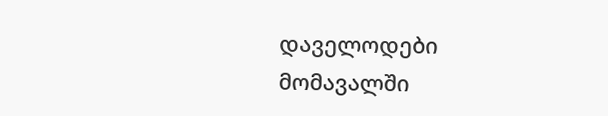დაველოდები მომავალში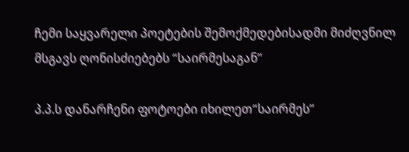ჩემი საყვარელი პოეტების შემოქმედებისადმი მიძღვნილ მსგავს ღონისძიებებს “საირმესაგან”

პ.პ.ს დანარჩენი ფოტოები იხილეთ“საირმეს”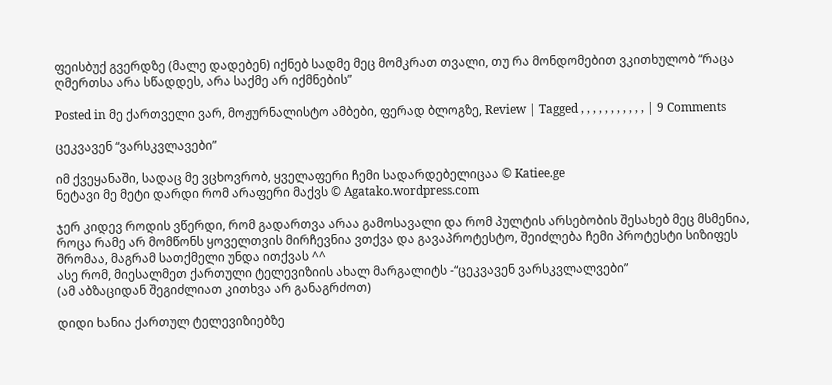ფეისბუქ გვერდზე (მალე დადებენ) იქნებ სადმე მეც მომკრათ თვალი, თუ რა მონდომებით ვკითხულობ “რაცა ღმერთსა არა სწადდეს, არა საქმე არ იქმნების”

Posted in მე ქართველი ვარ, მოჟურნალისტო ამბები, ფერად ბლოგზე, Review | Tagged , , , , , , , , , , , | 9 Comments

ცეკვავენ “ვარსკვლავები”

იმ ქვეყანაში, სადაც მე ვცხოვრობ, ყველაფერი ჩემი სადარდებელიცაა © Katiee.ge
ნეტავი მე მეტი დარდი რომ არაფერი მაქვს © Agatako.wordpress.com

ჯერ კიდევ როდის ვწერდი, რომ გადართვა არაა გამოსავალი და რომ პულტის არსებობის შესახებ მეც მსმენია, როცა რამე არ მომწონს ყოველთვის მირჩევნია ვთქვა და გავაპროტესტო, შეიძლება ჩემი პროტესტი სიზიფეს შრომაა, მაგრამ სათქმელი უნდა ითქვას ^^
ასე რომ, მიესალმეთ ქართული ტელევიზიის ახალ მარგალიტს -“ცეკვავენ ვარსკვლალვები”
(ამ აბზაციდან შეგიძლიათ კითხვა არ განაგრძოთ)

დიდი ხანია ქართულ ტელევიზიებზე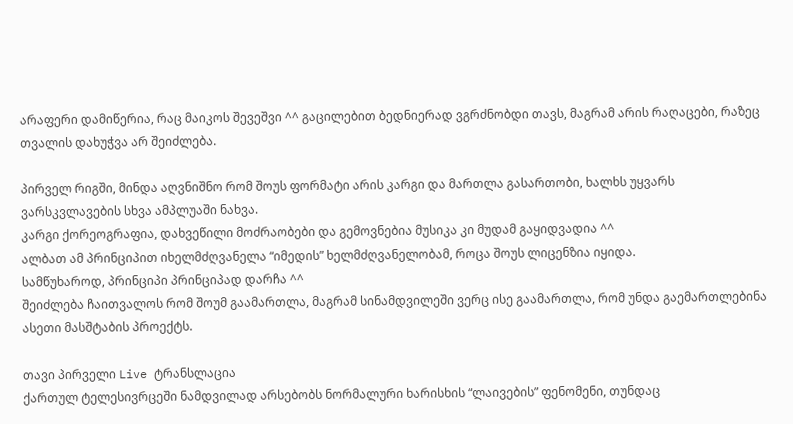არაფერი დამიწერია, რაც მაიკოს შევეშვი ^^ გაცილებით ბედნიერად ვგრძნობდი თავს, მაგრამ არის რაღაცები, რაზეც თვალის დახუჭვა არ შეიძლება.

პირველ რიგში, მინდა აღვნიშნო რომ შოუს ფორმატი არის კარგი და მართლა გასართობი, ხალხს უყვარს ვარსკვლავების სხვა ამპლუაში ნახვა.
კარგი ქორეოგრაფია, დახვეწილი მოძრაობები და გემოვნებია მუსიკა კი მუდამ გაყიდვადია ^^
ალბათ ამ პრინციპით იხელმძღვანელა “იმედის” ხელმძღვანელობამ, როცა შოუს ლიცენზია იყიდა.
სამწუხაროდ, პრინციპი პრინციპად დარჩა ^^
შეიძლება ჩაითვალოს რომ შოუმ გაამართლა, მაგრამ სინამდვილეში ვერც ისე გაამართლა, რომ უნდა გაემართლებინა ასეთი მასშტაბის პროექტს.

თავი პირველი Live ტრანსლაცია
ქართულ ტელესივრცეში ნამდვილად არსებობს ნორმალური ხარისხის “ლაივების” ფენომენი, თუნდაც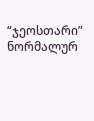“ჯეოსთარი” ნორმალურ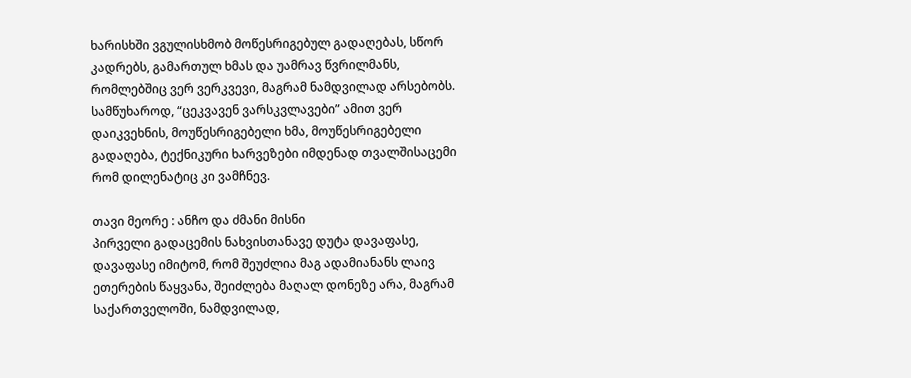ხარისხში ვგულისხმობ მოწესრიგებულ გადაღებას, სწორ კადრებს, გამართულ ხმას და უამრავ წვრილმანს, რომლებშიც ვერ ვერკვევი, მაგრამ ნამდვილად არსებობს.
სამწუხაროდ, “ცეკვავენ ვარსკვლავები” ამით ვერ დაიკვეხნის, მოუწესრიგებელი ხმა, მოუწესრიგებელი გადაღება, ტექნიკური ხარვეზები იმდენად თვალშისაცემი რომ დილენატიც კი ვამჩნევ.

თავი მეორე : ანჩო და ძმანი მისნი
პირველი გადაცემის ნახვისთანავე დუტა დავაფასე, დავაფასე იმიტომ, რომ შეუძლია მაგ ადამიანანს ლაივ ეთერების წაყვანა, შეიძლება მაღალ დონეზე არა, მაგრამ საქართველოში, ნამდვილად,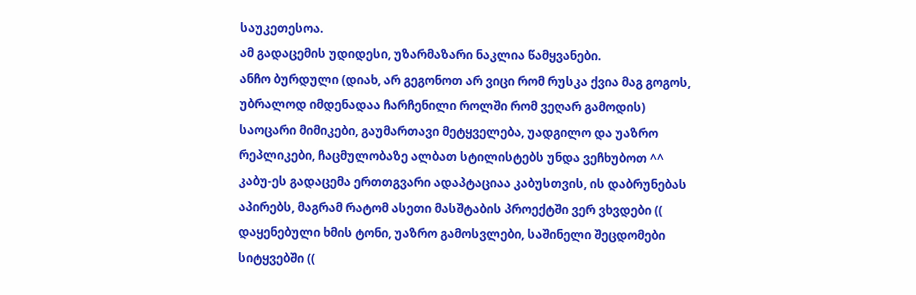საუკეთესოა.
ამ გადაცემის უდიდესი, უზარმაზარი ნაკლია წამყვანები.
ანჩო ბურდული (დიახ, არ გეგონოთ არ ვიცი რომ რუსკა ქვია მაგ გოგოს, უბრალოდ იმდენადაა ჩარჩენილი როლში რომ ვეღარ გამოდის) საოცარი მიმიკები, გაუმართავი მეტყველება, უადგილო და უაზრო რეპლიკები, ჩაცმულობაზე ალბათ სტილისტებს უნდა ვეჩხუბოთ ^^
კაბუ-ეს გადაცემა ერთთგვარი ადაპტაციაა კაბუსთვის, ის დაბრუნებას აპირებს, მაგრამ რატომ ასეთი მასშტაბის პროექტში ვერ ვხვდები (( დაყენებული ხმის ტონი, უაზრო გამოსვლები, საშინელი შეცდომები სიტყვებში ((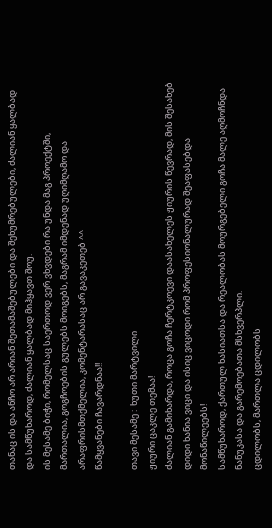თანაც ის და ანჩო არ არიან შეთამაშებულები და შეხუმრებულები, ძალიან ყალბად და სამწუხაროდ, ძალიან ყალბად მიჰყავთ შოუ.
ის მესამე ბიჭი, რომელსაც საერთოდ ვერ ვხვდები რა უნდა მაგ პროექტში, მართალია, გოგჩოების გულებს მოიგებს, მაგრამ იმდენად უღიმღამო და არაფრისმთქმელია, კომენტარასაც არ გავაკეთებ ^^
წამყვანები ჩავარდნაა!!

თავი მესამე :  ხუთი მარტვილი
ჟიური ცაკლე თემაა!
ძალიან გამიხარდა, როცა გოჩა ჩერტკოევი დაასახელეს ჟიურის წევრად, მის შესახებ დიდი ხანია ვიცი და ისიც ვიცოდი რომ პროფესიონალურად შეაფასებდა მონაწილეებს!
სამწუხაროდ, ქართულ ხასიათსა და რეალობას მოურგებელი გოჩა მალე აღმოჩნდა ნანუკასა და გარემოებათა მსხვერპლი.
ცდილობს, მართლა ცდილობს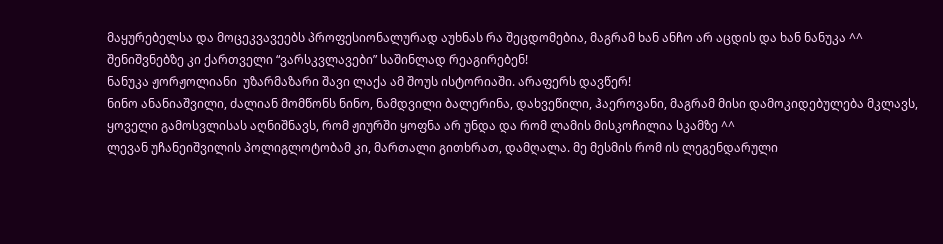მაყურებელსა და მოცეკვავეებს პროფესიონალურად აუხნას რა შეცდომებია, მაგრამ ხან ანჩო არ აცდის და ხან ნანუკა ^^ შენიშვნებზე კი ქართველი “ვარსკვლავები” საშინლად რეაგირებენ!
ნანუკა ჟორჟოლიანი  უზარმაზარი შავი ლაქა ამ შოუს ისტორიაში. არაფერს დავწერ!
ნინო ანანიაშვილი, ძალიან მომწონს ნინო, ნამდვილი ბალერინა, დახვეწილი, ჰაეროვანი, მაგრამ მისი დამოკიდებულება მკლავს, ყოველი გამოსვლისას აღნიშნავს, რომ ჟიურში ყოფნა არ უნდა და რომ ლამის მისკოჩილია სკამზე ^^
ლევან უჩანეიშვილის პოლიგლოტობამ კი, მართალი გითხრათ, დამღალა. მე მესმის რომ ის ლეგენდარული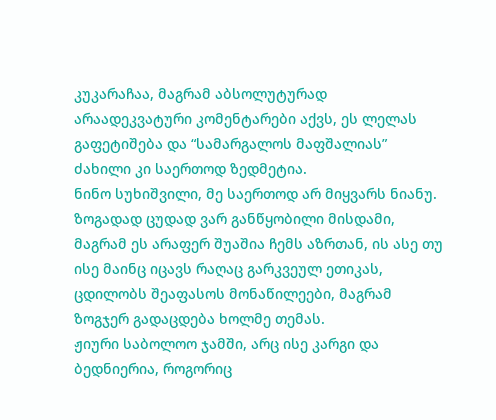კუკარაჩაა, მაგრამ აბსოლუტურად არაადეკვატური კომენტარები აქვს, ეს ლელას გაფეტიშება და “სამარგალოს მაფშალიას” ძახილი კი საერთოდ ზედმეტია.
ნინო სუხიშვილი, მე საერთოდ არ მიყვარს ნიანუ. ზოგადად ცუდად ვარ განწყობილი მისდამი, მაგრამ ეს არაფერ შუაშია ჩემს აზრთან, ის ასე თუ ისე მაინც იცავს რაღაც გარკვეულ ეთიკას, ცდილობს შეაფასოს მონაწილეები, მაგრამ ზოგჯერ გადაცდება ხოლმე თემას.
ჟიური საბოლოო ჯამში, არც ისე კარგი და ბედნიერია, როგორიც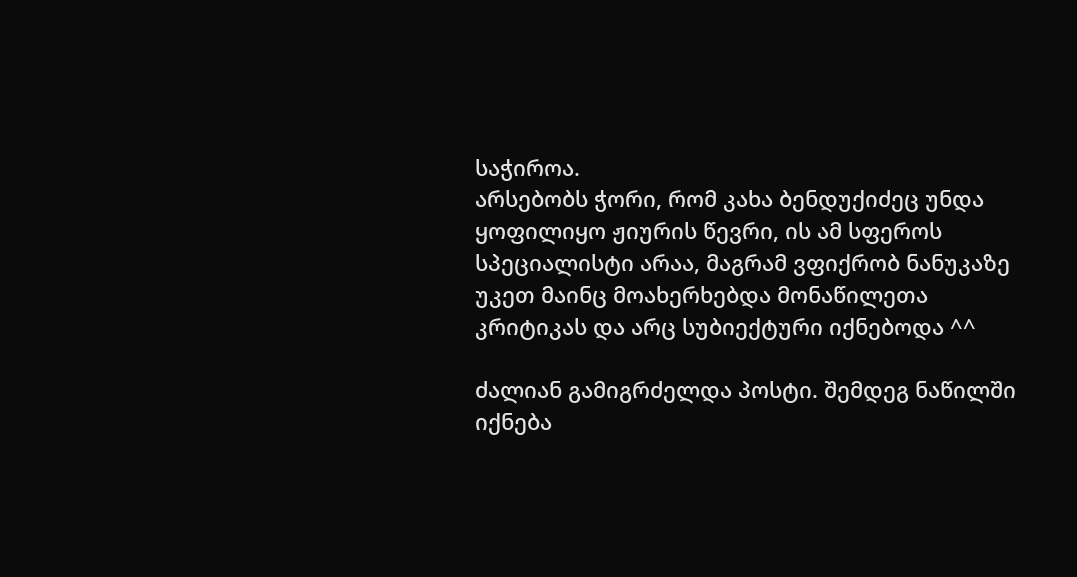საჭიროა.
არსებობს ჭორი, რომ კახა ბენდუქიძეც უნდა ყოფილიყო ჟიურის წევრი, ის ამ სფეროს სპეციალისტი არაა, მაგრამ ვფიქრობ ნანუკაზე უკეთ მაინც მოახერხებდა მონაწილეთა კრიტიკას და არც სუბიექტური იქნებოდა ^^

ძალიან გამიგრძელდა პოსტი. შემდეგ ნაწილში იქნება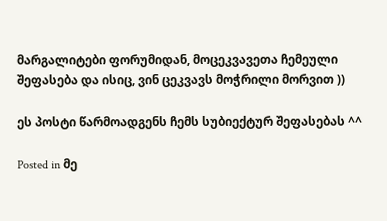მარგალიტები ფორუმიდან, მოცეკვავეთა ჩემეული შეფასება და ისიც, ვინ ცეკვავს მოჭრილი მორვით ))

ეს პოსტი წარმოადგენს ჩემს სუბიექტურ შეფასებას ^^

Posted in მე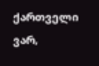ქართველი ვარ,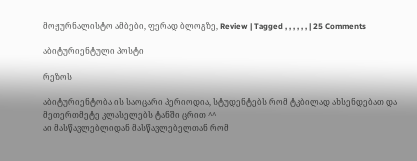მოჟურნალისტო ამბები, ფერად ბლოგზე, Review | Tagged , , , , , , | 25 Comments

აბიტურიენტული პოსტი

რეზოს

აბიტურიენტობა ის საოცარი პერიოდია, სტუდენტებს რომ ტკბილად ახსენდებათ და მეთერთმეტე კლასელებს ტანში ცრით ^^
აი მასწავლებლიდან მასწავლებელთან რომ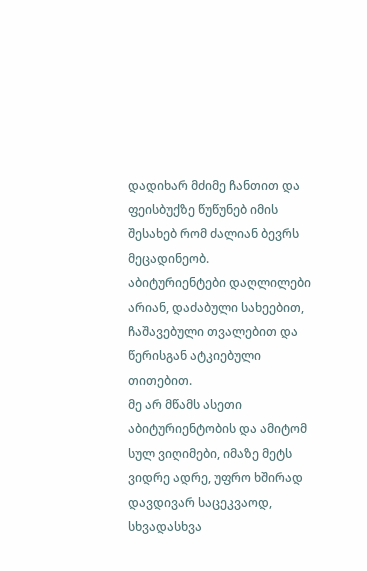დადიხარ მძიმე ჩანთით და ფეისბუქზე წუწუნებ იმის შესახებ რომ ძალიან ბევრს მეცადინეობ.
აბიტურიენტები დაღლილები არიან, დაძაბული სახეებით, ჩაშავებული თვალებით და  წერისგან ატკიებული თითებით.
მე არ მწამს ასეთი აბიტურიენტობის და ამიტომ სულ ვიღიმები, იმაზე მეტს ვიდრე ადრე, უფრო ხშირად დავდივარ საცეკვაოდ, სხვადასხვა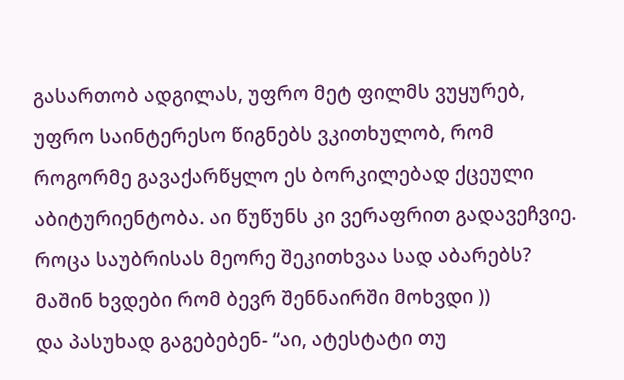გასართობ ადგილას, უფრო მეტ ფილმს ვუყურებ, უფრო საინტერესო წიგნებს ვკითხულობ, რომ როგორმე გავაქარწყლო ეს ბორკილებად ქცეული აბიტურიენტობა. აი წუწუნს კი ვერაფრით გადავეჩვიე.
როცა საუბრისას მეორე შეკითხვაა სად აბარებს? მაშინ ხვდები რომ ბევრ შენნაირში მოხვდი ))
და პასუხად გაგებებენ- “აი, ატესტატი თუ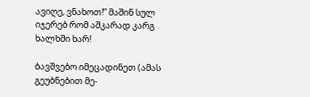ავიღე, ვნახოთ!” მაშინ სულ იჯერებ რომ აშკარად კარგ ხალხში ხარ!

ბავშვებო იმეცადინეთ (ამას გეუბნებით მე-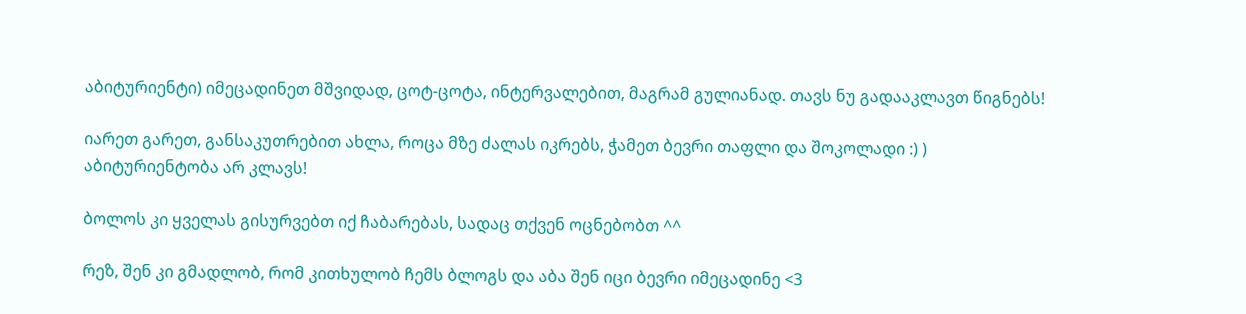აბიტურიენტი) იმეცადინეთ მშვიდად, ცოტ-ცოტა, ინტერვალებით, მაგრამ გულიანად. თავს ნუ გადააკლავთ წიგნებს!

იარეთ გარეთ, განსაკუთრებით ახლა, როცა მზე ძალას იკრებს, ჭამეთ ბევრი თაფლი და შოკოლადი :) )
აბიტურიენტობა არ კლავს!

ბოლოს კი ყველას გისურვებთ იქ ჩაბარებას, სადაც თქვენ ოცნებობთ ^^

რეზ, შენ კი გმადლობ, რომ კითხულობ ჩემს ბლოგს და აბა შენ იცი ბევრი იმეცადინე <3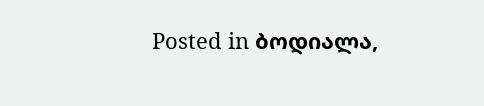Posted in ბოდიალა,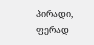პირადი, ფერად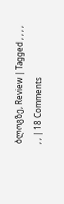ბლოგზე, Review | Tagged , , , , , , | 18 Comments